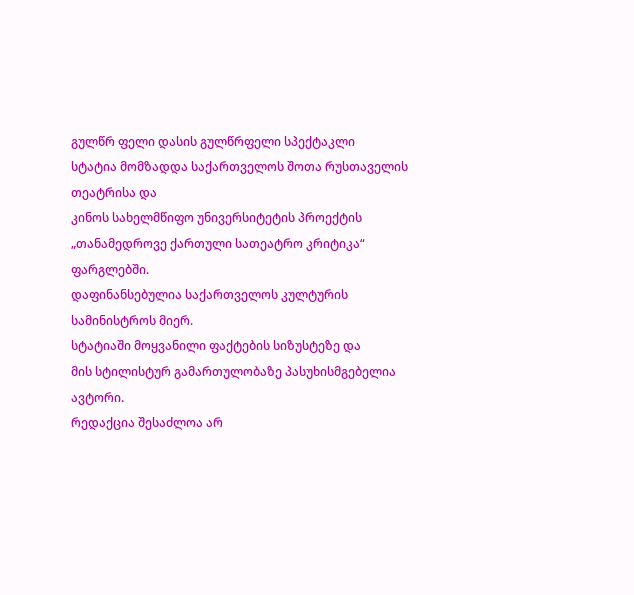გულწრ ფელი დასის გულწრფელი სპექტაკლი
სტატია მომზადდა საქართველოს შოთა რუსთაველის თეატრისა და
კინოს სახელმწიფო უნივერსიტეტის პროექტის
„თანამედროვე ქართული სათეატრო კრიტიკა“ ფარგლებში.
დაფინანსებულია საქართველოს კულტურის
სამინისტროს მიერ.
სტატიაში მოყვანილი ფაქტების სიზუსტეზე და
მის სტილისტურ გამართულობაზე პასუხისმგებელია ავტორი.
რედაქცია შესაძლოა არ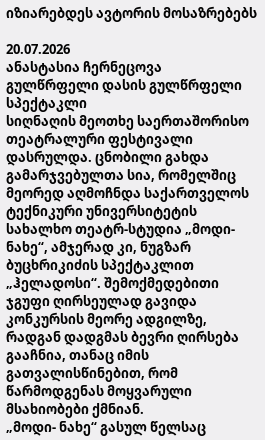იზიარებდეს ავტორის მოსაზრებებს

20.07.2026
ანასტასია ჩერნეცოვა
გულწრფელი დასის გულწრფელი სპექტაკლი
სიღნაღის მეოთხე საერთაშორისო თეატრალური ფესტივალი დასრულდა. ცნობილი გახდა გამარჯვებულთა სია, რომელშიც მეორედ აღმოჩნდა საქართველოს ტექნიკური უნივერსიტეტის სახალხო თეატრ-სტუდია „მოდი-ნახე“, ამჯერად კი, ნუგზარ ბუცხრიკიძის სპექტაკლით „ჰელადოსი“. შემოქმედებითი ჯგუფი ღირსეულად გავიდა კონკურსის მეორე ადგილზე, რადგან დადგმას ბევრი ღირსება გააჩნია, თანაც იმის გათვალისწინებით, რომ წარმოდგენას მოყვარული მსახიობები ქმნიან.
„მოდი- ნახე“ გასულ წელსაც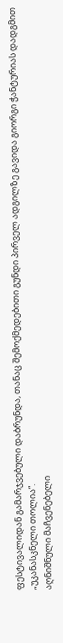ფესტივალიდან გამარჯვებული დაბრუნდა, თანაც შემოქმედებითი გუნდი პირველ ადგილზე გავიდა გიორგი ჭანტურიას დადგმით „უკანასკნელი თოლია“.
აღნიშნული მაჩვენებელი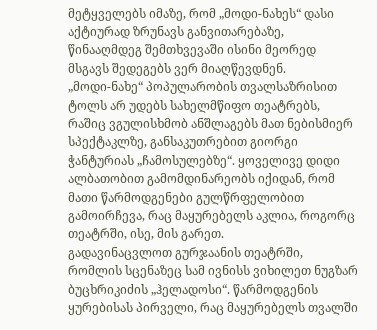მეტყველებს იმაზე, რომ „მოდი-ნახეს“ დასი აქტიურად ზრუნავს განვითარებაზე, წინააღმდეგ შემთხვევაში ისინი მეორედ მსგავს შედეგებს ვერ მიაღწევდნენ.
„მოდი-ნახე“ პოპულარობის თვალსაზრისით ტოლს არ უდებს სახელმწიფო თეატრებს, რაშიც ვგულისხმობ ანშლაგებს მათ ნებისმიერ სპექტაკლზე, განსაკუთრებით გიორგი ჭანტურიას „ჩამოსულებზე“. ყოველივე დიდი ალბათობით გამომდინარეობს იქიდან, რომ მათი წარმოდგენები გულწრფელობით გამოირჩევა, რაც მაყურებელს აკლია, როგორც თეატრში, ისე, მის გარეთ.
გადავინაცვლოთ გურჯაანის თეატრში, რომლის სცენაზეც სამ ივნისს ვიხილეთ ნუგზარ ბუცხრიკიძის „ჰელადოსი“. წარმოდგენის ყურებისას პირველი, რაც მაყურებელს თვალში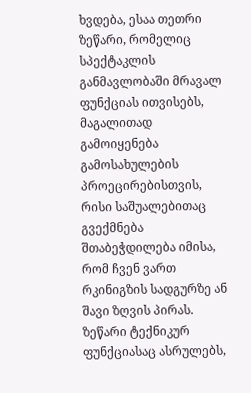ხვდება, ესაა თეთრი ზეწარი, რომელიც სპექტაკლის განმავლობაში მრავალ ფუნქციას ითვისებს, მაგალითად გამოიყენება გამოსახულების პროეცირებისთვის, რისი საშუალებითაც გვექმნება შთაბეჭდილება იმისა, რომ ჩვენ ვართ რკინიგზის სადგურზე ან შავი ზღვის პირას.
ზეწარი ტექნიკურ ფუნქციასაც ასრულებს,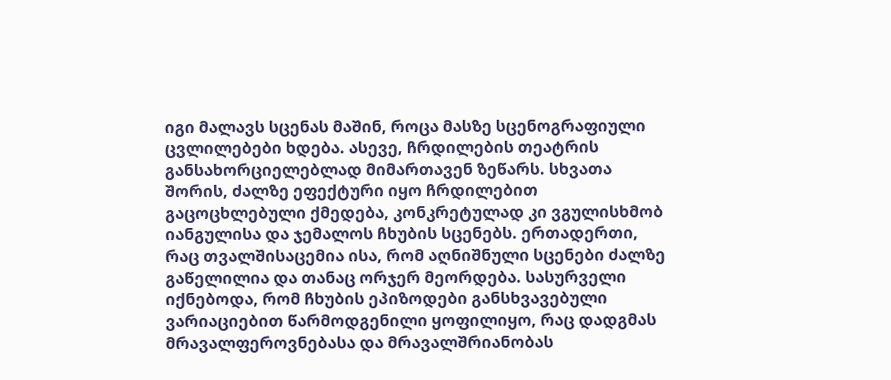იგი მალავს სცენას მაშინ, როცა მასზე სცენოგრაფიული ცვლილებები ხდება. ასევე, ჩრდილების თეატრის განსახორციელებლად მიმართავენ ზეწარს. სხვათა შორის, ძალზე ეფექტური იყო ჩრდილებით გაცოცხლებული ქმედება, კონკრეტულად კი ვგულისხმობ იანგულისა და ჯემალოს ჩხუბის სცენებს. ერთადერთი, რაც თვალშისაცემია ისა, რომ აღნიშნული სცენები ძალზე გაწელილია და თანაც ორჯერ მეორდება. სასურველი იქნებოდა, რომ ჩხუბის ეპიზოდები განსხვავებული ვარიაციებით წარმოდგენილი ყოფილიყო, რაც დადგმას მრავალფეროვნებასა და მრავალშრიანობას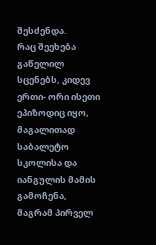შესძენდა.
რაც შეეხება გაწელილ სცენებს, კიდევ ერთი- ორი ისეთი ეპიზოდიც იყო, მაგალითად საბალეტო სკოლისა და იანგულის მამის გამოჩენა, მაგრამ პირველ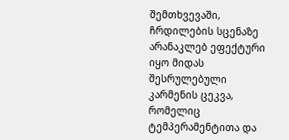შემთხვევაში, ჩრდილების სცენაზე არანაკლებ ეფექტური იყო მიდას შესრულებული კარმენის ცეკვა, რომელიც ტემპერამენტითა და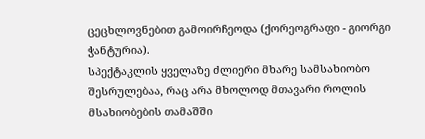ცეცხლოვნებით გამოირჩეოდა (ქორეოგრაფი - გიორგი ჭანტურია).
სპექტაკლის ყველაზე ძლიერი მხარე სამსახიობო შესრულებაა, რაც არა მხოლოდ მთავარი როლის მსახიობების თამაშში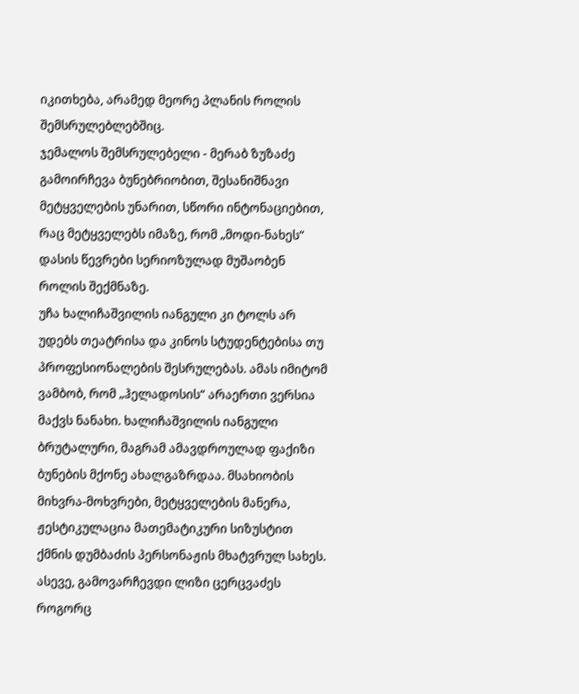იკითხება, არამედ მეორე პლანის როლის შემსრულებლებშიც.
ჯემალოს შემსრულებელი - მერაბ ზუზაძე გამოირჩევა ბუნებრიობით, შესანიშნავი მეტყველების უნარით, სწორი ინტონაციებით, რაც მეტყველებს იმაზე, რომ „მოდი-ნახეს“ დასის წევრები სერიოზულად მუშაობენ როლის შექმნაზე.
უჩა ხალიჩაშვილის იანგული კი ტოლს არ უდებს თეატრისა და კინოს სტუდენტებისა თუ პროფესიონალების შესრულებას. ამას იმიტომ ვამბობ, რომ „ჰელადოსის“ არაერთი ვერსია მაქვს ნანახი. ხალიჩაშვილის იანგული ბრუტალური, მაგრამ ამავდროულად ფაქიზი ბუნების მქონე ახალგაზრდაა. მსახიობის მიხვრა-მოხვრები, მეტყველების მანერა, ჟესტიკულაცია მათემატიკური სიზუსტით ქმნის დუმბაძის პერსონაჟის მხატვრულ სახეს.
ასევე, გამოვარჩევდი ლიზი ცერცვაძეს როგორც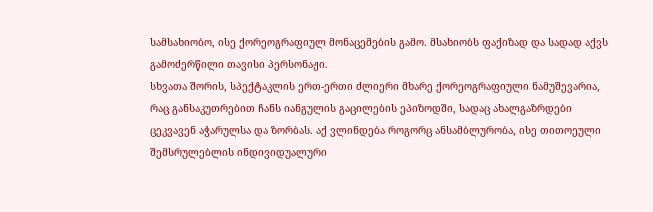სამსახიობო, ისე ქორეოგრაფიულ მონაცემების გამო. მსახიობს ფაქიზად და სადად აქვს გამოძერწილი თავისი პერსონაჟი.
სხვათა შორის, სპექტაკლის ერთ-ერთი ძლიერი მხარე ქორეოგრაფიული ნამუშევარია, რაც განსაკუთრებით ჩანს იანგულის გაცილების ეპიზოდში, სადაც ახალგაზრდები ცეკვავენ აჭარულსა და ზორბას. აქ ვლინდება როგორც ანსამბლურობა, ისე თითოეული შემსრულებლის ინდივიდუალური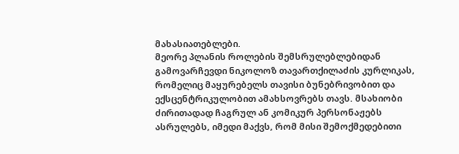მახასიათებლები.
მეორე პლანის როლების შემსრულებლებიდან გამოვარჩევდი ნიკოლოზ თავართქილაძის კურლიკას, რომელიც მაყურებელს თავისი ბუნებრივობით და ექსცენტრიკულობით ამახსოვრებს თავს. მსახიობი ძირითადად ჩაგრულ ან კომიკურ პერსონაჟებს ასრულებს, იმედი მაქვს, რომ მისი შემოქმედებითი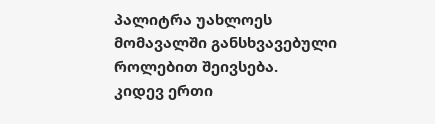პალიტრა უახლოეს მომავალში განსხვავებული როლებით შეივსება.
კიდევ ერთი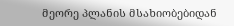მეორე პლანის მსახიობებიდან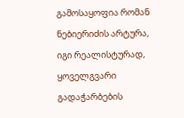გამოსაყოფია რომან ნებიერიძის არტურა, იგი რეალისტურად, ყოველგვარი გადაჭარბების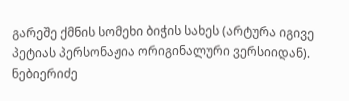გარეშე ქმნის სომეხი ბიჭის სახეს (არტურა იგივე პეტიას პერსონაჟია ორიგინალური ვერსიიდან). ნებიერიძე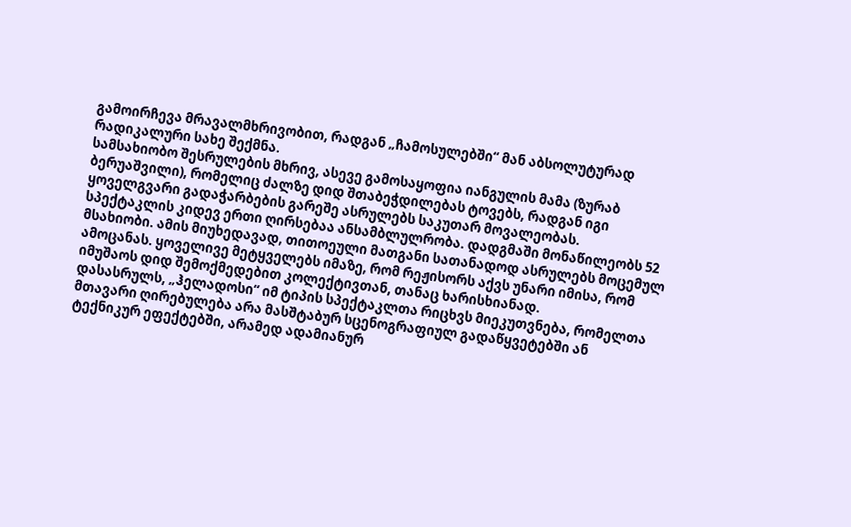გამოირჩევა მრავალმხრივობით, რადგან „ჩამოსულებში“ მან აბსოლუტურად რადიკალური სახე შექმნა.
სამსახიობო შესრულების მხრივ, ასევე გამოსაყოფია იანგულის მამა (ზურაბ ბერუაშვილი), რომელიც ძალზე დიდ შთაბეჭდილებას ტოვებს, რადგან იგი ყოველგვარი გადაჭარბების გარეშე ასრულებს საკუთარ მოვალეობას.
სპექტაკლის კიდევ ერთი ღირსებაა ანსამბლულრობა. დადგმაში მონაწილეობს 52 მსახიობი. ამის მიუხედავად, თითოეული მათგანი სათანადოდ ასრულებს მოცემულ ამოცანას. ყოველივე მეტყველებს იმაზე, რომ რეჟისორს აქვს უნარი იმისა, რომ იმუშაოს დიდ შემოქმედებით კოლექტივთან, თანაც ხარისხიანად.
დასასრულს, „ჰელადოსი“ იმ ტიპის სპექტაკლთა რიცხვს მიეკუთვნება, რომელთა მთავარი ღირებულება არა მასშტაბურ სცენოგრაფიულ გადაწყვეტებში ან ტექნიკურ ეფექტებში, არამედ ადამიანურ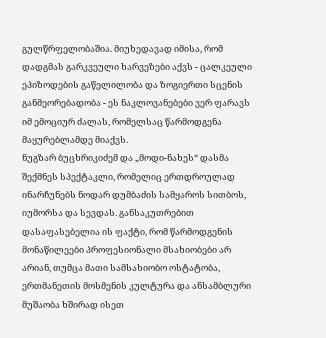გულწრფელობაშია. მიუხედავად იმისა, რომ დადგმას გარკვეული ხარვეზები აქვს - ცალკეული ეპიზოდების გაწელილობა და ზოგიერთი სცენის განმეორებადობა - ეს ნაკლოვანებები ვერ ფარავს იმ ემოციურ ძალას, რომელსაც წარმოდგენა მაყურებლამდე მიაქვს.
ნუგზარ ბუცხრიკიძემ და „მოდი-ნახეს“ დასმა შექმნეს სპექტაკლი, რომელიც ერთდროულად ინარჩუნებს ნოდარ დუმბაძის სამყაროს სითბოს, იუმორსა და სევდას. განსაკუთრებით დასაფასებელია ის ფაქტი, რომ წარმოდგენის მონაწილეები პროფესიონალი მსახიობები არ არიან, თუმცა მათი სამსახიობო ოსტატობა, ერთმანეთის მოსმენის კულტურა და ანსამბლური მუშაობა ხშირად ისეთ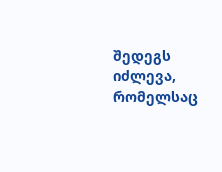შედეგს იძლევა, რომელსაც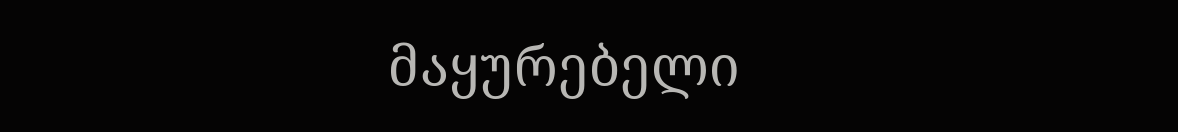მაყურებელი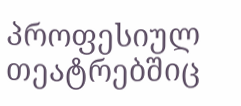პროფესიულ თეატრებშიც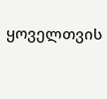ყოველთვის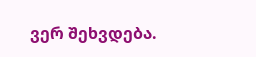ვერ შეხვდება.